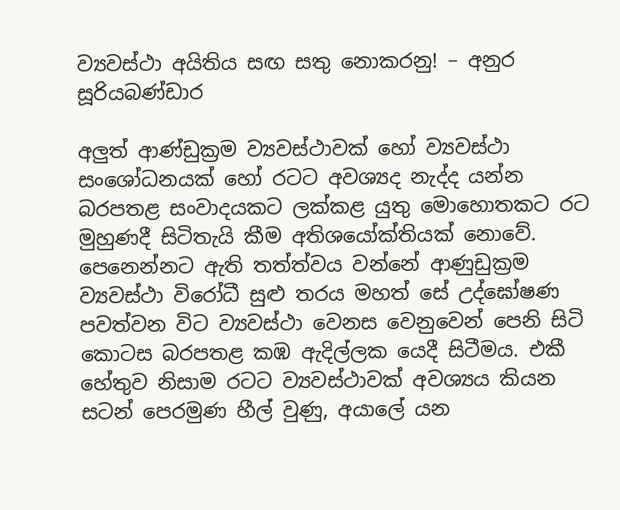ව්‍යවස්ථා අයිතිය සඟ සතු නොකරනු! – අනුර සූරියබණ්ඩාර

අලුත් ආණ්ඩුක්‍රම ව්‍යවස්ථාවක් හෝ ව්‍යවස්ථා සංශෝධනයක් හෝ රටට අවශ්‍යද නැද්ද යන්න බරපතළ සංවාදයකට ලක්කළ යුතු මොහොතකට රට මුහුණදී සිටිතැයි කීම අතිශයෝක්තියක් නොවේ. පෙනෙන්නට ඇති තත්ත්වය වන්නේ ආණුඩුක්‍රම ව්‍යවස්ථා විරෝධී සුළු තරය මහත් සේ උද්ඝෝෂණ පවත්වන විට ව්‍යවස්ථා වෙනස වෙනුවෙන් පෙනි සිටි කොටස බරපතළ කඹ ඇදිල්ලක යෙදී සිටීමය. එකී හේතුව නිසාම රටට ව්‍යවස්ථාවක් අවශ්‍යය කියන සටන් පෙරමුණ හීල් වුණු, අයාලේ යන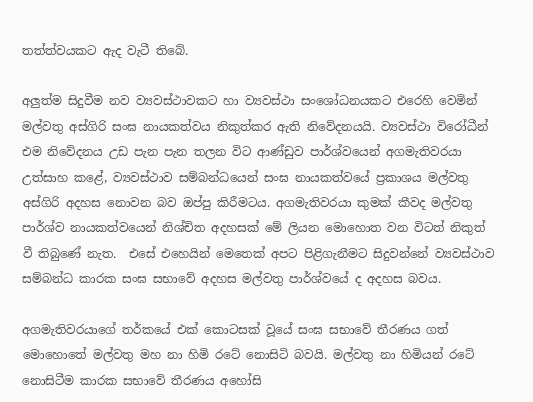තත්ත්වයකට ඇද වැටී තිබේ.

අලුත්ම සිදුවීම නව ව්‍යවස්ථාවකට හා ව්‍යවස්ථා සංශෝධනයකට එරෙහි වෙමින් මල්වතු අස්ගිරි සංඝ නායකත්වය නිකුත්කර ඇති නිවේදනයයි. ව්‍යවස්ථා විරෝධීන් එම නිවේදනය උඩ පැන පැන තලන විට ආණ්ඩුව පාර්ශ්වයෙන් අගමැතිවරයා උත්සාහ කළේ, ව්‍යවස්ථාව සම්බන්ධයෙන් සංඝ නායකත්වයේ ප්‍රකාශය මල්වතු අස්ගිරි අදහස නොවන බව ඔප්පු කිරීමටය. අගමැතිවරයා කුමක් කීවද මල්වතු පාර්ශ්ව නායකත්වයෙන් නිශ්චිත අදහසක් මේ ලියන මොහොත වන විටත් නිකුත් වී තිබුණේ නැත.  එසේ එහෙයින් මෙතෙක් අපට පිළිගැනීමට සිදුවන්නේ ව්‍යවස්ථාව සම්බන්ධ කාරක සංඝ සභාවේ අදහස මල්වතු පාර්ශ්වයේ ද අදහස බවය.

අගමැතිවරයාගේ තර්කයේ එක් කොටසක් වූයේ සංඝ සභාවේ තීරණය ගත් මොහොතේ මල්වතු මහ නා හිමි රටේ නොසිටි බවයි. මල්වතු නා හිමියන් රටේ නොසිටීම කාරක සභාවේ තීරණය අහෝසි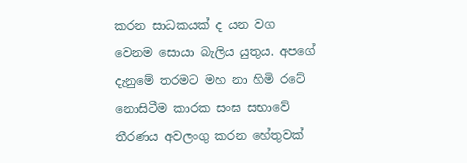කරන සාධකයක් ද යන වග වෙනම ‍සොයා බැලිය යුතුය. අපගේ දැනුමේ තරමට මහ නා හිමි රටේ නොසිටීම කාරක සංඝ සභාවේ තීරණය අවලංගු කරන හේතුවක්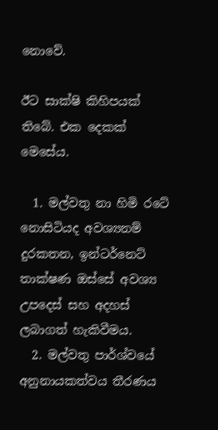නොවේ.

ඊට සාක්ෂි කිහිපයක් තිබේ. එක දෙකක් මෙ‍සේය.

  1. මල්වතු නා හිමි රටේ නොසිටියද අවශ්‍යනම් දුරකතන, ඉන්ටර්නෙට් තාක්ෂණ ඔස්සේ අවශ්‍ය උපදෙස් සහ අදහස් ලබාගත් හැකිවීමය.
  2. මල්වතු පාර්ශ්වයේ අනුනායකත්වය තීරණය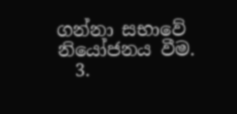ගන්නා සභා‍වේ නියෝජනය වීම.
  3.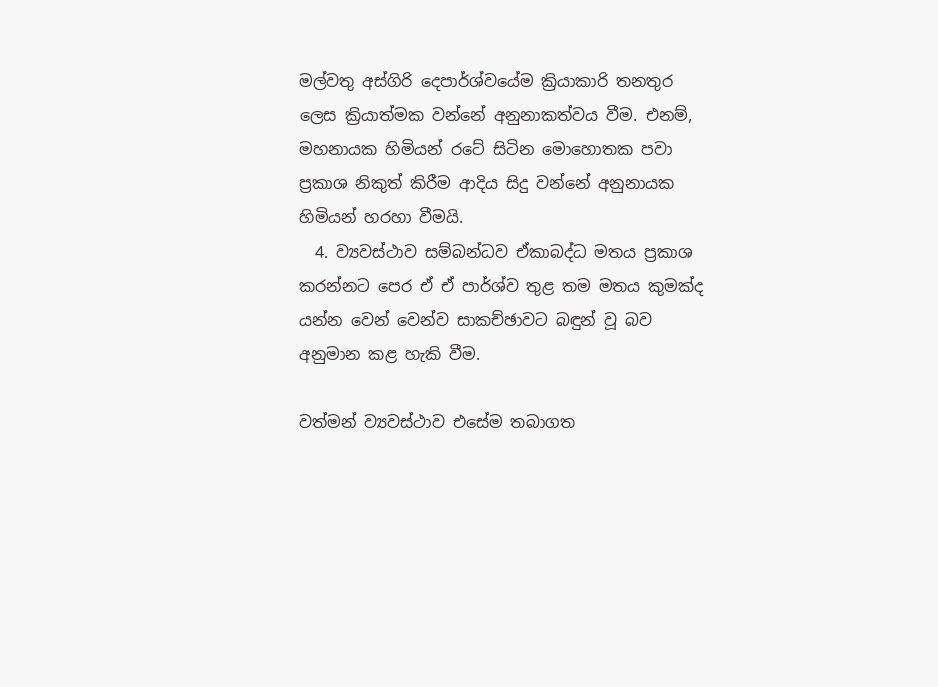මල්වතු අස්ගිරි දෙපාර්ශ්වයේම ක්‍රියාකාරි තනතුර ලෙස ක්‍රියාත්මක වන්නේ අනුනාකත්වය වීම. එනම්, මහනායක හිමියන් රටේ සිටින මොහොතක පවා ප්‍රකාශ නිකුත් කිරීම ආදිය සිදු වන්නේ අනුනායක හිමියන් හරහා වීමයි.
  4. ව්‍යවස්ථාව සම්බන්ධව ඒකාබද්ධ මතය ප්‍රකාශ කරන්නට පෙර ඒ ඒ පාර්ශ්ව තුළ තම මතය කුමක්ද යන්න වෙන් වෙන්ව සාකච්ඡාවට බඳුන් වූ බව අනුමාන කළ හැකි වීම.

වත්මන් ව්‍යවස්ථාව එසේම තබාගත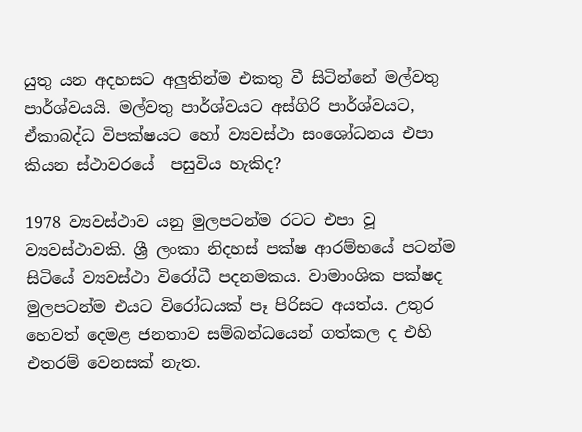යුතු යන අදහසට අලුතින්ම එකතු වී සිටින්නේ මල්වතු පාර්ශ්වයයි. මල්වතු පාර්ශ්වයට අස්ගිරි පාර්ශ්වයට, ඒකාබද්ධ විපක්ෂයට හෝ ව්‍යවස්ථා සංශෝධනය එපා කියන ස්ථාවරයේ  පසුවිය හැකිද?

1978 ව්‍යවස්ථාව යනු මුලපටන්ම රටට එපා වූ ව්‍යවස්ථාවකි. ශ්‍රී ලංකා නිදහස් පක්ෂ ආරම්භයේ පටන්ම සිටි‍යේ ව්‍යවස්ථා විරෝධී පදනමකය. වාමාංශික පක්ෂද මුලපටන්ම එයට විරෝධයක් පෑ පිරිසට අයත්ය. උතුර හෙවත් දෙමළ ජනතාව සම්බන්ධයෙන් ගත්කල ද එහි එතරම් වෙනසක් නැත.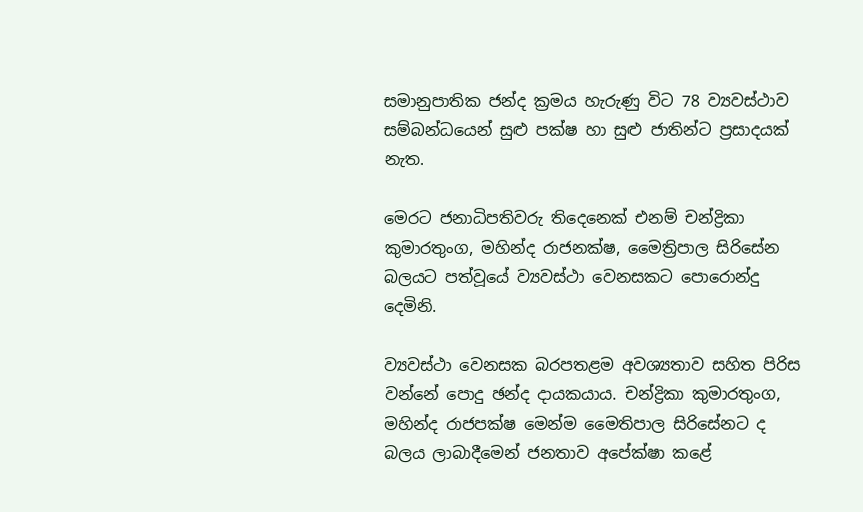සමානුපාතික ජන්ද ක්‍රමය හැරුණු විට 78 ව්‍යවස්ථාව සම්බන්ධයෙන් සුළු පක්ෂ හා සුළු ජාතින්ට ප්‍රසාදයක් නැත.

මෙරට ජනාධිපතිවරු තිදෙනෙක් එනම් චන්ද්‍රිකා කුමාරතුංග, මහින්ද රාජනක්ෂ, මෛත්‍රිපාල සිරිසේන බලයට පත්වූයේ ව්‍යවස්ථා වෙ‍නසකට පොරොන්දු දෙමිනි.

ව්‍යවස්ථා වෙනසක බරපතළම අවශ්‍යතාව සහිත පිරිස වන්නේ පොදු ඡන්ද දායකයාය. චන්ද්‍රිකා කුමාරතුංග, මහින්ද රාජපක්ෂ මෙන්ම මෛතිපාල සිරිසේනට ද බලය ‍ලාබාදීමෙන් ජනතාව අපේක්ෂා කළේ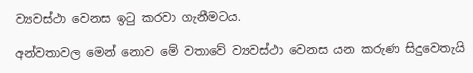ව්‍යවස්ථා වෙනස ඉටු කරවා ගැනීමටය.

අන්වතාවල මෙන් නොව මේ වතාවේ ව්‍යවස්ථා වෙනස යන කරුණ සිදුවෙතැයි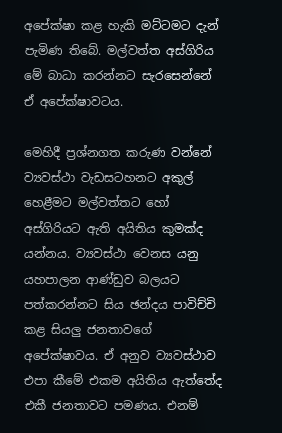අපේක්ෂා කළ හැකි මට්ටමට දැන් පැමිණ තිබේ. මල්වත්ත අස්ගිරිය මේ බාධා කරන්නට සැරසෙන්නේ ඒ අපේක්ෂාවටය.

මෙහිදී ප්‍රශ්නගත කරුණ වන්නේ ව්‍යවස්ථා වැඩසටහනට අකුල් හෙළීමට මල්වත්තට හෝ අස්ගිරියට ඇති අයිතිය කුමක්ද යන්නය. ව්‍යවස්ථා වෙනස යනු යහපාලන ආණ්ඩුව බලයට පත්කරන්නට සිය ඡන්දය පාවිච්චි කළ සියලු ජනතාවගේ අපේක්ෂාවය. ඒ අනුව ව්‍යවස්ථාව එපා කීමේ එකම අයිතිය ඇත්තේද එකී ජනතාවට පමණය. එනම්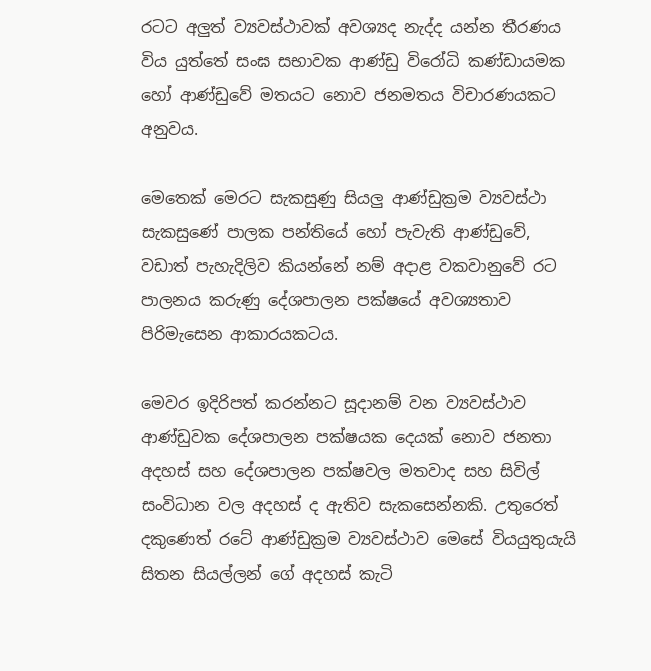රටට අලුත් ව්‍යවස්ථාවක් අවශ්‍යද නැද්ද යන්න තීරණය විය යුත්තේ සංඝ සභාවක ආණ්ඩු විරෝධි කණ්ඩායමක හෝ ආණ්ඩුවේ මතයට නොව ජනමතය විචාරණයකට අනුවය.

මෙතෙක් මෙරට සැකසුණු සියලු ආණ්ඩුක්‍රම ව්‍යවස්ථා සැකසුණේ පාලක පන්තියේ හෝ පැවැති ආණ්ඩුවේ, වඩාත් පැහැදිලිව කියන්නේ නම් අදාළ වකවානුවේ රට පාලනය කරුණු දේශපාලන පක්ෂයේ අවශ්‍යතාව පිරිමැසෙන ආකාරයකටය.

මෙවර ඉදිරිපත් කරන්නට සූදානම් වන ව්‍යවස්ථාව ආණ්ඩුවක දේශපාලන පක්ෂයක දෙයක් නොව ජනතා අදහස් සහ දේශපාලන පක්ෂවල මතවාද සහ සිවිල් සංවිධාන වල අදහස් ද ඇතිව සැකසෙන්නකි. උතුරෙත් දකුණෙත් රටේ ආණ්ඩුක්‍රම ව්‍යවස්ථාව මෙසේ වියයුතුයැයි සිතන සියල්ලන් ගේ අදහස් කැටි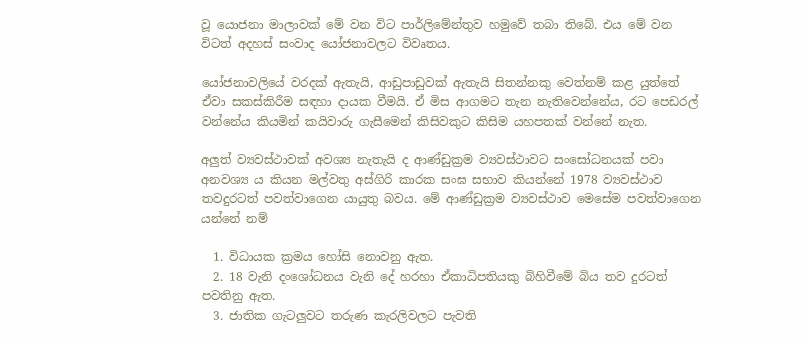වූ යොජනා මාලාවක් මේ වන විට පාර්ලිමේන්තුව හමුවේ තබා තිබේ. එය මේ වන විටත් අදහස් සංවාද යෝජනාවලට විවෘතය.

යෝජනාවලියේ වරදක් ඇතැයි, ආඩුපාඩුවක් ඇතැයි සිතන්නකු වෙත්නම් කළ යුත්තේ ඒවා සකස්කිරීම සඳහා දායක වීමයි. ඒ මිස ආගමට තැන නැතිවෙන්නේය, රට පෙඩරල් වන්නේය කියමින් කයිවාරු ගැසීමෙන් කිසිවකුට කිසිම යහපතක් වන්නේ නැත.

අලුත් ව්‍යවස්ථාවක් අවශ්‍ය නැතැයි ද ආණ්ඩුක්‍රම ව්‍යවස්ථාවට සංසෝධනයක් පවා අනවශ්‍ය ය කියන මල්වතු අස්ගිරි කාරක සංඝ සභාව කියන්නේ 1978 ව්‍යවස්ථාව තවදුරටත් පවත්වාගෙන යායුතු බවය. මේ ආණ්ඩුක්‍රම ව්‍යවස්ථාව මෙසේම පවත්වාගෙන යන්නේ නම්

  1. විධායක ක්‍රමය හෝසි නොවනු ඇත.
  2. 18 වැනි දංශෝධනය වැනි දේ හරහා ඒකාධිපතියකු බිහිවීමේ බිය තව දුරටත් පවතිනු ඇත.
  3. ජාතික ගැටලුවට තරුණ කැරලිවලට පැවති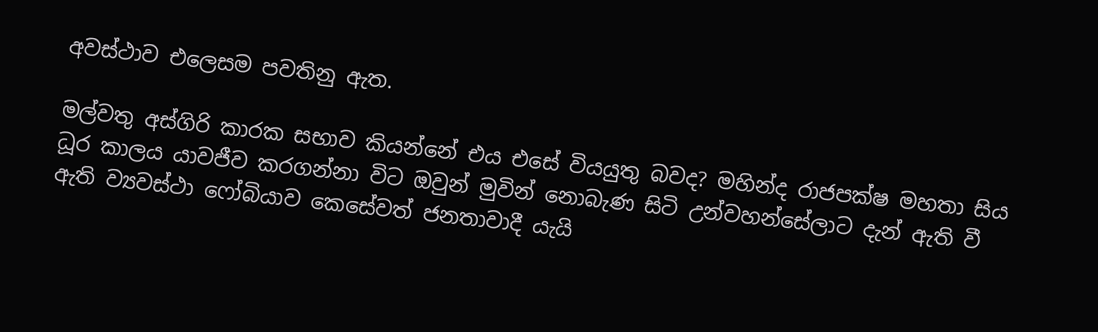අවස්ථාව එලෙසම පවතිනු ඇත.

මල්වතු අස්ගිරි කාරක සභාව කියන්නේ එය එසේ වියයුතු බවද? මහින්ද රාජපක්ෂ මහතා සිය ධූර කාලය යාවජීව කරගන්නා විට ඔවුන් මුවින් නොබැණ සිටි උන්වහන්සේලාට දැන් ඇති වී ඇති ව්‍යවස්ථා ‍ෆෝබියාව කෙසේවත් ජනතාවාදී යැයි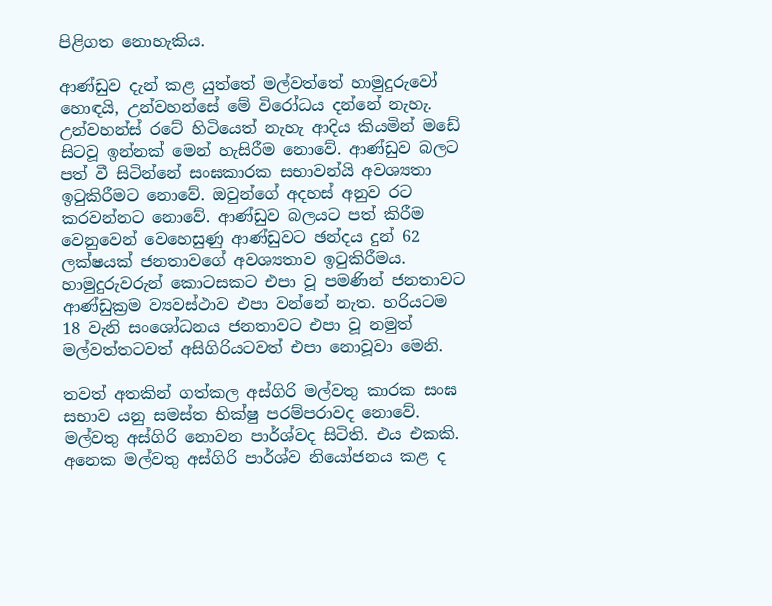පිළිගත නොහැකිය.

ආණ්ඩුව දැන් කළ යුත්තේ මල්වත්තේ හාමුදු‍රුවෝ හොඳයි, උන්වහන්සේ මේ විරෝධය දන්නේ නැහැ. උන්වහන්ස් රටේ හිටියෙත් නැහැ ආදිය කියමින් මඩේ සිටවූ ඉන්නක් මෙන් හැසිරීම නොවේ. ආණ්ඩුව බලට පත් වී සිටින්නේ සංඝකාරක සභාවන්යි අවශ්‍යතා ඉටුකිරීමට නොවේ. ඔවුන්ගේ අදහස් අනුව රට කරවන්නට නොවේ. ආණ්ඩුව බලයට පත් කිරීම වෙනුවෙන් වෙහෙසුණු ආණ්ඩුවට ඡන්දය දුන් 62 ලක්ෂයක් ජනතාවගේ අවශ්‍යතාව ඉටුකිරීමය. හාමුදුරුවරුන් කොටසකට එපා වූ පමණින් ජනතාවට ආණ්ඩුක්‍රම ව්‍යවස්ථාව එපා වන්නේ නැත. හරියටම 18 වැනි සංශෝධනය ජනතාවට එපා වූ නමුත් මල්වත්තටවත් අසිගිරියටවත් එපා නොවූවා මෙනි.

තවත් අතකින් ගත්කල අස්ගිරි මල්වතු කාරක සංඝ සභාව යනු සමස්ත භික්ෂු පරම්පරාවද නොවේ. මල්වතු අස්ගිරි නොවන පාර්ශ්වද සිටිති. එය එකකි. අනෙක මල්වතු අස්ගිරි පාර්ශ්ව නියෝජනය කළ ද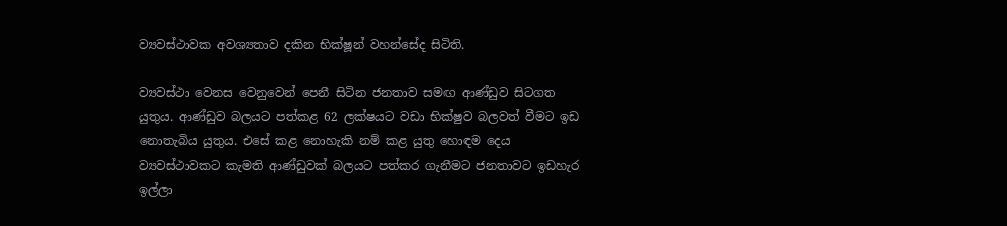ව්‍යවස්ථාවක අවශ්‍යතාව දකින භික්ෂූන් වහන්සේද සිටිති.

ව්‍යවස්ථා වෙනස වෙනුවෙන් පෙනී සිටින ජනතාව සමඟ ආණ්ඩුව සිටගත යුතුය. ආණ්ඩුව බලයට පත්කළ 62 ලක්ෂයට වඩා භික්ෂුව බලවත් වීමට ඉඩ නොතැබිය යුතුය. එසේ කළ නොහැකි නම් කළ යුතු හොඳම දෙය ව්‍යවස්ථාවකට කැමති ආණ්ඩුවක් බලයට පත්කර ගැනීමට ජනතාවට ඉඩහැර ඉල්ලා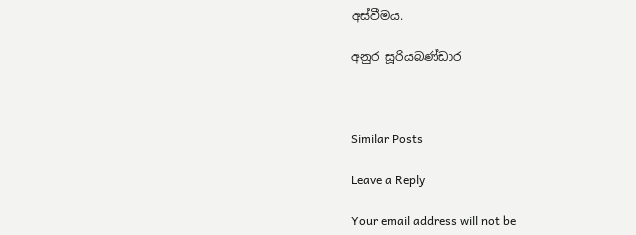අස්වීමය.

අනුර සූරියබණ්ඩාර



Similar Posts

Leave a Reply

Your email address will not be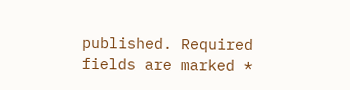published. Required fields are marked *